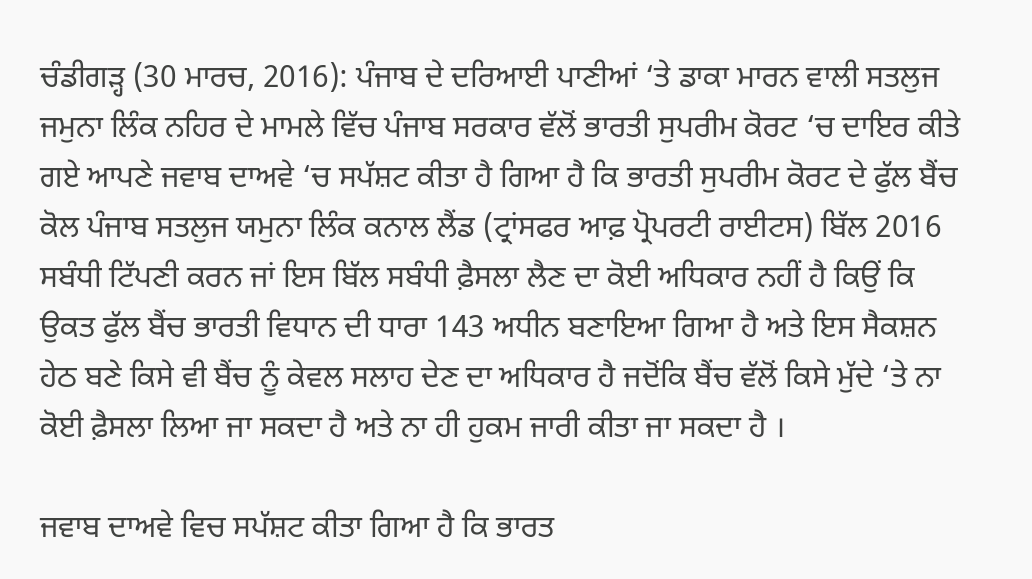ਚੰਡੀਗੜ੍ਹ (30 ਮਾਰਚ, 2016): ਪੰਜਾਬ ਦੇ ਦਰਿਆਈ ਪਾਣੀਆਂ ‘ਤੇ ਡਾਕਾ ਮਾਰਨ ਵਾਲੀ ਸਤਲੁਜ ਜਮੁਨਾ ਲਿੰਕ ਨਹਿਰ ਦੇ ਮਾਮਲੇ ਵਿੱਚ ਪੰਜਾਬ ਸਰਕਾਰ ਵੱਲੋਂ ਭਾਰਤੀ ਸੁਪਰੀਮ ਕੋਰਟ ‘ਚ ਦਾਇਰ ਕੀਤੇ ਗਏ ਆਪਣੇ ਜਵਾਬ ਦਾਅਵੇ ‘ਚ ਸਪੱਸ਼ਟ ਕੀਤਾ ਹੈ ਗਿਆ ਹੈ ਕਿ ਭਾਰਤੀ ਸੁਪਰੀਮ ਕੋਰਟ ਦੇ ਫੁੱਲ ਬੈਂਚ ਕੋਲ ਪੰਜਾਬ ਸਤਲੁਜ ਯਮੁਨਾ ਲਿੰਕ ਕਨਾਲ ਲੈਂਡ (ਟ੍ਰਾਂਸਫਰ ਆਫ਼ ਪ੍ਰੋਪਰਟੀ ਰਾਈਟਸ) ਬਿੱਲ 2016 ਸਬੰਧੀ ਟਿੱਪਣੀ ਕਰਨ ਜਾਂ ਇਸ ਬਿੱਲ ਸਬੰਧੀ ਫ਼ੈਸਲਾ ਲੈਣ ਦਾ ਕੋਈ ਅਧਿਕਾਰ ਨਹੀਂ ਹੈ ਕਿਉਂ ਕਿ ਉਕਤ ਫੁੱਲ ਬੈਂਚ ਭਾਰਤੀ ਵਿਧਾਨ ਦੀ ਧਾਰਾ 143 ਅਧੀਨ ਬਣਾਇਆ ਗਿਆ ਹੈ ਅਤੇ ਇਸ ਸੈਕਸ਼ਨ ਹੇਠ ਬਣੇ ਕਿਸੇ ਵੀ ਬੈਂਚ ਨੂੰ ਕੇਵਲ ਸਲਾਹ ਦੇਣ ਦਾ ਅਧਿਕਾਰ ਹੈ ਜਦੋਂਕਿ ਬੈਂਚ ਵੱਲੋਂ ਕਿਸੇ ਮੁੱਦੇ ‘ਤੇ ਨਾ ਕੋਈ ਫ਼ੈਸਲਾ ਲਿਆ ਜਾ ਸਕਦਾ ਹੈ ਅਤੇ ਨਾ ਹੀ ਹੁਕਮ ਜਾਰੀ ਕੀਤਾ ਜਾ ਸਕਦਾ ਹੈ ।

ਜਵਾਬ ਦਾਅਵੇ ਵਿਚ ਸਪੱਸ਼ਟ ਕੀਤਾ ਗਿਆ ਹੈ ਕਿ ਭਾਰਤ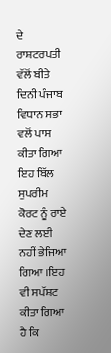ਦੇ ਰਾਸ਼ਟਰਪਤੀ ਵੱਲੋਂ ਬੀਤੇ ਦਿਨੀ ਪੰਜਾਬ ਵਿਧਾਨ ਸਭਾ ਵਲੋਂ ਪਾਸ ਕੀਤਾ ਗਿਆ ਇਹ ਬਿੱਲ ਸੁਪਰੀਮ ਕੋਰਟ ਨੂੰ ਰਾਏ ਦੇਣ ਲਈ ਨਹੀਂ ਭੇਜਿਆ ਗਿਆ ।ਇਹ ਵੀ ਸਪੱਸ਼ਟ ਕੀਤਾ ਗਿਆ ਹੈ ਕਿ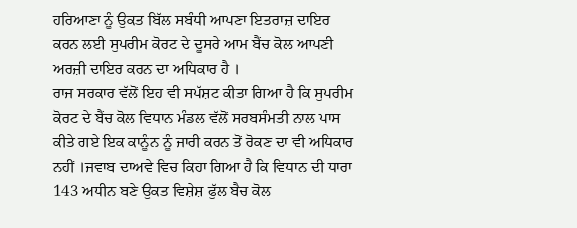ਹਰਿਆਣਾ ਨੂੰ ਉਕਤ ਬਿੱਲ ਸਬੰਧੀ ਆਪਣਾ ਇਤਰਾਜ਼ ਦਾਇਰ ਕਰਨ ਲਈ ਸੁਪਰੀਮ ਕੋਰਟ ਦੇ ਦੂਸਰੇ ਆਮ ਬੈਂਚ ਕੋਲ ਆਪਣੀ ਅਰਜ਼ੀ ਦਾਇਰ ਕਰਨ ਦਾ ਅਧਿਕਾਰ ਹੈ ।
ਰਾਜ ਸਰਕਾਰ ਵੱਲੋਂ ਇਹ ਵੀ ਸਪੱਸ਼ਟ ਕੀਤਾ ਗਿਆ ਹੈ ਕਿ ਸੁਪਰੀਮ ਕੋਰਟ ਦੇ ਬੈਂਚ ਕੋਲ ਵਿਧਾਨ ਮੰਡਲ ਵੱਲੋਂ ਸਰਬਸੰਮਤੀ ਨਾਲ ਪਾਸ ਕੀਤੇ ਗਏ ਇਕ ਕਾਨੂੰਨ ਨੂੰ ਜਾਰੀ ਕਰਨ ਤੋਂ ਰੋਕਣ ਦਾ ਵੀ ਅਧਿਕਾਰ ਨਹੀਂ ।ਜਵਾਬ ਦਾਅਵੇ ਵਿਚ ਕਿਹਾ ਗਿਆ ਹੈ ਕਿ ਵਿਧਾਨ ਦੀ ਧਾਰਾ 143 ਅਧੀਨ ਬਣੇ ਉਕਤ ਵਿਸ਼ੇਸ਼ ਫੁੱਲ ਬੈਚ ਕੋਲ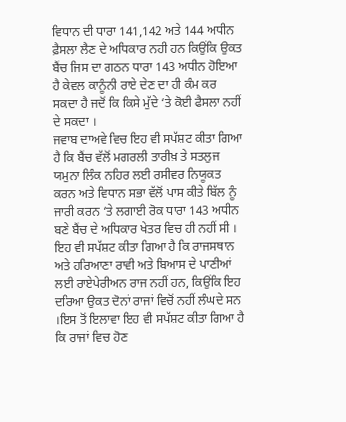ਵਿਧਾਨ ਦੀ ਧਾਰਾ 141,142 ਅਤੇ 144 ਅਧੀਨ ਫ਼ੈਸਲਾ ਲੈਣ ਦੇ ਅਧਿਕਾਰ ਨਹੀ ਹਨ ਕਿਉਂਕਿ ਉਕਤ ਬੈਂਚ ਜਿਸ ਦਾ ਗਠਨ ਧਾਰਾ 143 ਅਧੀਨ ਹੋਇਆ ਹੈ ਕੇਵਲ ਕਾਨੂੰਨੀ ਰਾਏ ਦੇਣ ਦਾ ਹੀ ਕੰਮ ਕਰ ਸਕਦਾ ਹੈ ਜਦੋਂ ਕਿ ਕਿਸੇ ਮੁੱਦੇ ‘ਤੇ ਕੋਈ ਫੈਸਲਾ ਨਹੀਂ ਦੇ ਸਕਦਾ ।
ਜਵਾਬ ਦਾਅਵੇ ਵਿਚ ਇਹ ਵੀ ਸਪੱਸ਼ਟ ਕੀਤਾ ਗਿਆ ਹੈ ਕਿ ਬੈਂਚ ਵੱਲੋਂ ਮਗਰਲੀ ਤਾਰੀਖ਼ ਤੇ ਸਤਲੁਜ ਯਮੁਨਾ ਲਿੰਕ ਨਹਿਰ ਲਈ ਰਸੀਵਰ ਨਿਯੂਕਤ ਕਰਨ ਅਤੇ ਵਿਧਾਨ ਸਭਾ ਵੱਲੋਂ ਪਾਸ ਕੀਤੇ ਬਿੱਲ ਨੂੰ ਜਾਰੀ ਕਰਨ ‘ਤੇ ਲਗਾਈ ਰੋਕ ਧਾਰਾ 143 ਅਧੀਨ ਬਣੇ ਬੈਂਚ ਦੇ ਅਧਿਕਾਰ ਖੇਤਰ ਵਿਚ ਹੀ ਨਹੀਂ ਸੀ ।
ਇਹ ਵੀ ਸਪੱਸ਼ਟ ਕੀਤਾ ਗਿਆ ਹੈ ਕਿ ਰਾਜਸਥਾਨ ਅਤੇ ਹਰਿਆਣਾ ਰਾਵੀ ਅਤੇ ਬਿਆਸ ਦੇ ਪਾਣੀਆਂ ਲਈ ਰਾਏਪੇਰੀਅਨ ਰਾਜ ਨਹੀਂ ਹਨ, ਕਿਉਂਕਿ ਇਹ ਦਰਿਆ ਉਕਤ ਦੋਨਾਂ ਰਾਜਾਂ ਵਿਚੋਂ ਨਹੀਂ ਲੰਘਦੇ ਸਨ ।ਇਸ ਤੋਂ ਇਲਾਵਾ ਇਹ ਵੀ ਸਪੱਸ਼ਟ ਕੀਤਾ ਗਿਆ ਹੈ ਕਿ ਰਾਜਾਂ ਵਿਚ ਹੋਣ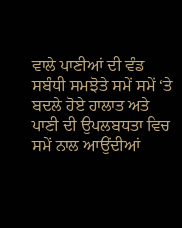ਵਾਲੇ ਪਾਣੀਆਂ ਦੀ ਵੰਡ ਸਬੰਧੀ ਸਮਝੋਤੇ ਸਮੇਂ ਸਮੇਂ ‘ਤੇ ਬਦਲੇ ਹੋਏ ਹਾਲਾਤ ਅਤੇ ਪਾਣੀ ਦੀ ਉਪਲਬਧਤਾ ਵਿਚ ਸਮੇਂ ਨਾਲ ਆਉਂਦੀਆਂ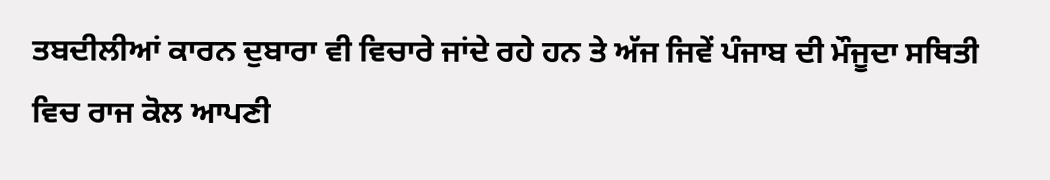ਤਬਦੀਲੀਆਂ ਕਾਰਨ ਦੁਬਾਰਾ ਵੀ ਵਿਚਾਰੇ ਜਾਂਦੇ ਰਹੇ ਹਨ ਤੇ ਅੱਜ ਜਿਵੇਂ ਪੰਜਾਬ ਦੀ ਮੌਜੂਦਾ ਸਥਿਤੀ ਵਿਚ ਰਾਜ ਕੋਲ ਆਪਣੀ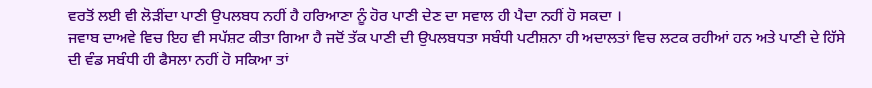ਵਰਤੋਂ ਲਈ ਵੀ ਲੋੜੀਂਦਾ ਪਾਣੀ ਉਪਲਬਧ ਨਹੀਂ ਹੈ ਹਰਿਆਣਾ ਨੂੰ ਹੋਰ ਪਾਣੀ ਦੇਣ ਦਾ ਸਵਾਲ ਹੀ ਪੈਦਾ ਨਹੀਂ ਹੋ ਸਕਦਾ ।
ਜਵਾਬ ਦਾਅਵੇ ਵਿਚ ਇਹ ਵੀ ਸਪੱਸ਼ਟ ਕੀਤਾ ਗਿਆ ਹੈ ਜਦੋਂ ਤੱਕ ਪਾਣੀ ਦੀ ਉਪਲਬਧਤਾ ਸਬੰਧੀ ਪਟੀਸ਼ਨਾ ਹੀ ਅਦਾਲਤਾਂ ਵਿਚ ਲਟਕ ਰਹੀਆਂ ਹਨ ਅਤੇ ਪਾਣੀ ਦੇ ਹਿੱਸੇ ਦੀ ਵੰਡ ਸਬੰਧੀ ਹੀ ਫੈਸਲਾ ਨਹੀਂ ਹੋ ਸਕਿਆ ਤਾਂ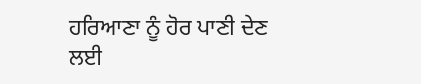ਹਰਿਆਣਾ ਨੂੰ ਹੋਰ ਪਾਣੀ ਦੇਣ ਲਈ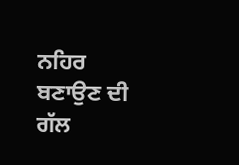ਨਹਿਰ ਬਣਾਉਣ ਦੀ ਗੱਲ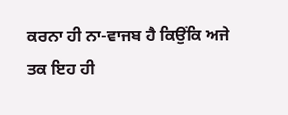ਕਰਨਾ ਹੀ ਨਾ-ਵਾਜਬ ਹੈ ਕਿਉਂਕਿ ਅਜੇ ਤਕ ਇਹ ਹੀ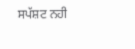ਸਪੱਸ਼ਟ ਨਹੀ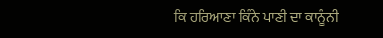ਕਿ ਹਰਿਆਣਾ ਕਿੰਨੇ ਪਾਣੀ ਦਾ ਕਾਨੂੰਨੀ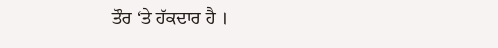ਤੌਰ ‘ਤੇ ਹੱਕਦਾਰ ਹੈ ।